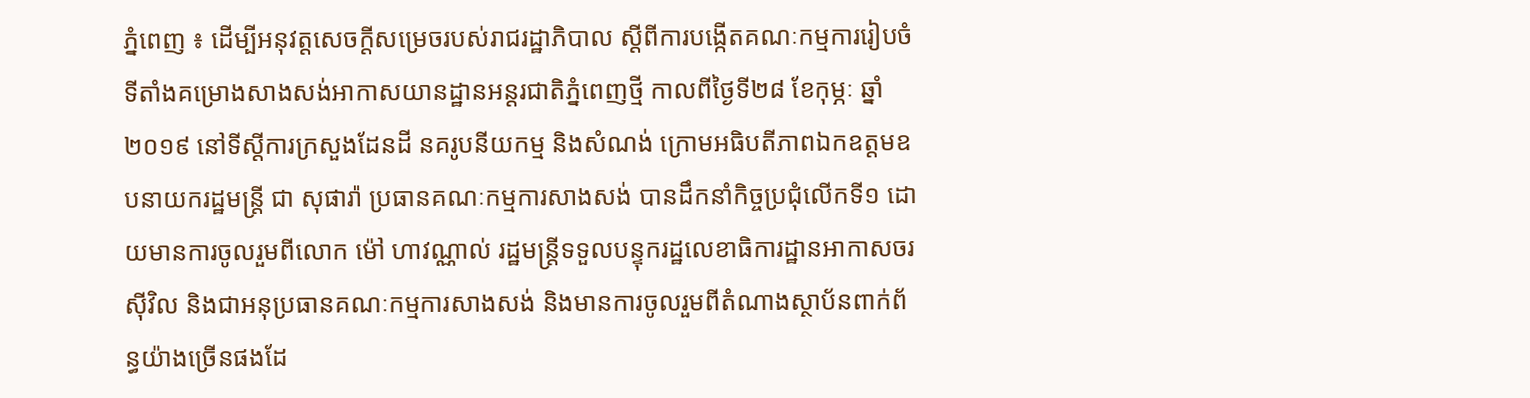ភ្នំពេញ ៖ ដើម្បីអនុវត្តសេចក្តីសម្រេចរបស់រាជរដ្ឋាភិបាល ស្ដីពីការបង្កើតគណៈកម្មការរៀបចំទីតាំងគម្រោងសាងសង់អាកាសយានដ្ឋានអន្តរជាតិភ្នំពេញថ្មី កាលពីថ្ងៃទី២៨ ខែកុម្ភៈ ឆ្នាំ២០១៩ នៅទីស្ដីការក្រសួងដែនដី នគរូបនីយកម្ម និងសំណង់ ក្រោមអធិបតីភាពឯកឧត្តមឧបនាយករដ្ឋមន្ត្រី ជា សុផារ៉ា ប្រធានគណៈកម្មការសាងសង់ បានដឹកនាំកិច្ចប្រជុំលើកទី១ ដោយមានការចូលរួមពីលោក ម៉ៅ ហាវណ្ណាល់ រដ្ឋមន្ត្រីទទួលបន្ទុករដ្ឋលេខាធិការដ្ឋានអាកាសចរស៊ីវិល និងជាអនុប្រធានគណៈកម្មការសាងសង់ និងមានការចូលរួមពីតំណាងស្ថាប័នពាក់ព័ន្ធយ៉ាងច្រើនផងដែ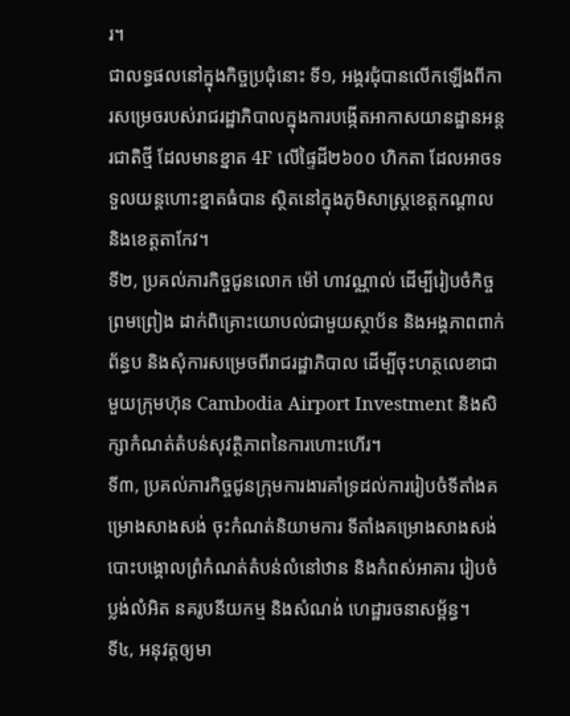រ។
ជាលទ្ធផលនៅក្នុងកិច្ចប្រជុំនោះ ទី១, អង្គរជុំបានលើកឡើងពីការសម្រេចរបស់រាជរដ្ឋាភិបាលក្នុងការបង្កើតអាកាសយានដ្ឋានអន្តរជាតិថ្មី ដែលមានខ្នាត 4F លើផ្ទៃដី២៦០០ ហិកតា ដែលអាចទទួលយន្តហោះខ្នាតធំបាន ស្ថិតនៅក្នុងភូមិសាស្ត្រខេត្តកណ្ដាល និងខេត្តតាកែវ។
ទី២, ប្រគល់ភារកិច្ចជូនលោក ម៉ៅ ហាវណ្ណាល់ ដើម្បីរៀបចំកិច្ចព្រមព្រៀង ដាក់ពិគ្រោះយោបល់ជាមួយស្ថាប័ន និងអង្គភាពពាក់ព័ន្ធប និងសុំការសម្រេចពីរាជរដ្ឋាភិបាល ដើម្បីចុះហត្ថលេខាជាមួយក្រុមហ៊ុន Cambodia Airport Investment និងសិក្សាកំណត់តំបន់សុវត្ថិភាពនៃការហោះហើរ។
ទី៣, ប្រគល់ភារកិច្ចជូនក្រុមការងារគាំទ្រដល់ការរៀបចំទីតាំងគម្រោងសាងសង់ ចុះកំណត់និយាមការ ទីតាំងគម្រោងសាងសង់ បោះបង្គោលព្រំកំណត់តំបន់លំនៅឋាន និងកំពស់អាគារ រៀបចំប្លង់លំអិត នគរូបនីយកម្ម និងសំណង់ ហេដ្ឋារចនាសម្ព័ន្ធ។
ទី៤, អនុវត្តឲ្យមា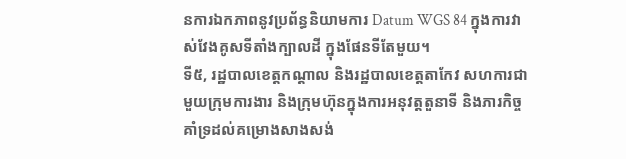នការឯកភាពនូវប្រព័ន្ធនិយាមការ Datum WGS 84 ក្នុងការវាស់វែងគូសទីតាំងក្បាលដី ក្នុងផែនទីតែមួយ។
ទី៥, រដ្ឋបាលខេត្តកណ្ដាល និងរដ្ឋបាលខេត្តតាកែវ សហការជាមួយក្រុមការងារ និងក្រុមហ៊ុនក្នុងការអនុវត្តតួនាទី និងភារកិច្ច គាំទ្រដល់គម្រោងសាងសង់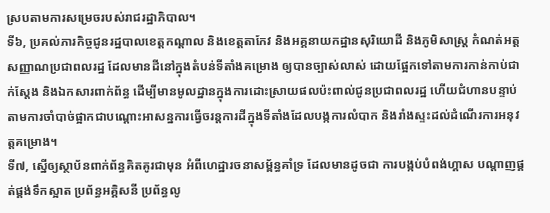ស្របតាមការសម្រេចរបស់រាជរដ្ឋាភិបាល។
ទី៦, ប្រគល់ភារកិច្ចជូនរដ្ឋបាលខេត្តកណ្តាល និងខេត្តតាកែវ និងអគ្គនាយកដ្ឋានសុរិយោដី និងភូមិសាស្ត្រ កំណត់អត្តសញ្ញាណប្រជាពលរដ្ឋ ដែលមានដីនៅក្នុងតំបន់ទីតាំងគម្រោង ឲ្យបានច្បាស់លាស់ ដោយផ្អែកទៅតាមការកាន់កាប់ជាក់ស្ដែង និងឯកសារពាក់ព័ន្ធ ដើម្បីមានមូលដ្ឋានក្នុងការដោះស្រាយផលប៉ះពាល់ជូនប្រជាពលរដ្ឋ ហើយជំហានបន្ទាប់តាមការចាំបាច់ផ្អាកជាបណ្ដោះអាសន្នការធ្វើចរន្តការដីក្នុងទីតាំងដែលបង្កការលំបាក និងរាំងស្ទះដល់ដំណើរការអនុវត្តគម្រោង។
ទី៧, ស្នើឲ្យស្ថាប័នពាក់ព័ន្ធគិតគូរជាមុន អំពីហេដ្ឋារចនាសម្ព័ន្ធគាំទ្រ ដែលមានដូចជា ការបង្កប់បំពង់ហ្គាស បណ្ដាញផ្គត់ផ្គង់ទឹកស្អាត ប្រព័ន្ធអគ្គិសនី ប្រព័ន្ធលូ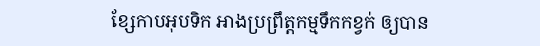ខ្សែកាបអុបទិក អាងប្រព្រឹត្តកម្មទឹកកខ្វក់ ឲ្យបាន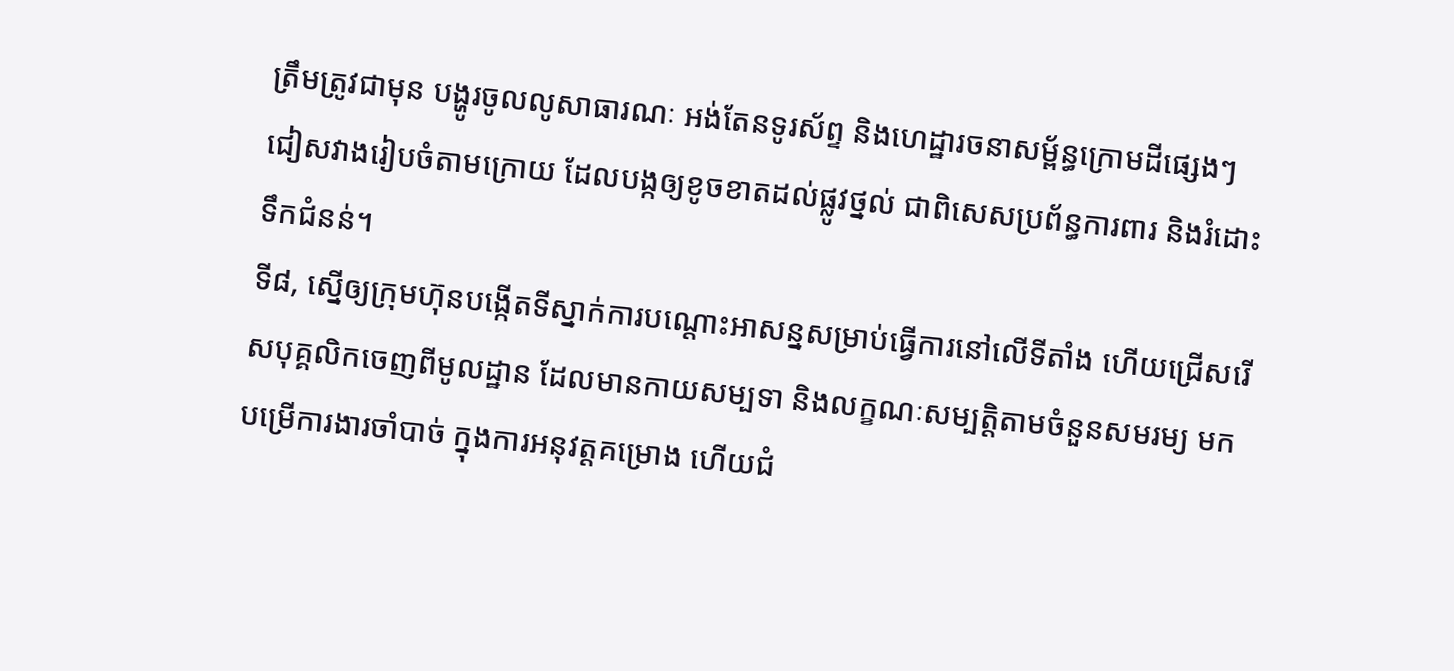ត្រឹមត្រូវជាមុន បង្ហូរចូលលូសាធារណៈ អង់តែនទូរស័ព្ទ និងហេដ្ឋារចនាសម្ព័ន្ធក្រោមដីផ្សេងៗ ជៀសវាងរៀបចំតាមក្រោយ ដែលបង្កឲ្យខូចខាតដល់ផ្លូវថ្នល់ ជាពិសេសប្រព័ន្ធការពារ និងរំដោះទឹកជំនន់។
ទី៨, ស្នើឲ្យក្រុមហ៊ុនបង្កើតទីស្នាក់ការបណ្ដោះអាសន្នសម្រាប់ធ្វើការនៅលើទីតាំង ហើយជ្រើសរើសបុគ្គលិកចេញពីមូលដ្ឋាន ដែលមានកាយសម្បទា និងលក្ខណៈសម្បត្តិតាមចំនួនសមរម្យ មកបម្រើការងារចាំបាច់ ក្នុងការអនុវត្តគម្រោង ហើយជំ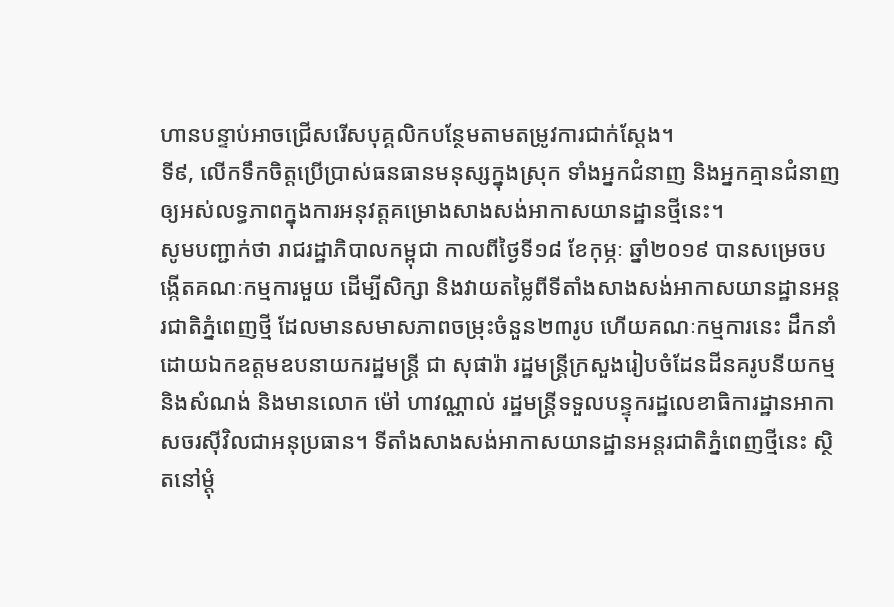ហានបន្ទាប់អាចជ្រើសរើសបុគ្គលិកបន្ថែមតាមតម្រូវការជាក់ស្តែង។
ទី៩, លើកទឹកចិត្តប្រើប្រាស់ធនធានមនុស្សក្នុងស្រុក ទាំងអ្នកជំនាញ និងអ្នកគ្មានជំនាញ ឲ្យអស់លទ្ធភាពក្នុងការអនុវត្តគម្រោងសាងសង់អាកាសយានដ្ឋានថ្មីនេះ។
សូមបញ្ជាក់ថា រាជរដ្ឋាភិបាលកម្ពុជា កាលពីថ្ងៃទី១៨ ខែកុម្ភៈ ឆ្នាំ២០១៩ បានសម្រេចបង្កើតគណៈកម្មការមួយ ដើម្បីសិក្សា និងវាយតម្លៃពីទីតាំងសាងសង់អាកាសយានដ្ឋានអន្តរជាតិភ្នំពេញថ្មី ដែលមានសមាសភាពចម្រុះចំនួន២៣រូប ហើយគណៈកម្មការនេះ ដឹកនាំដោយឯកឧត្តមឧបនាយករដ្ឋមន្ត្រី ជា សុផារ៉ា រដ្ឋមន្ត្រីក្រសួងរៀបចំដែនដីនគរូបនីយកម្ម និងសំណង់ និងមានលោក ម៉ៅ ហាវណ្ណាល់ រដ្ឋមន្ត្រីទទួលបន្ទុករដ្ឋលេខាធិការដ្ឋានអាកាសចរស៊ីវិលជាអនុប្រធាន។ ទីតាំងសាងសង់អាកាសយានដ្ឋានអន្តរជាតិភ្នំពេញថ្មីនេះ ស្ថិតនៅម្តុំ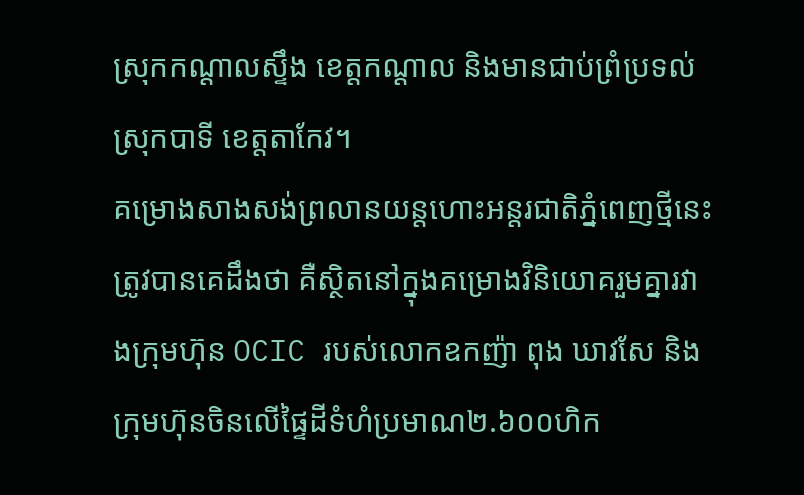ស្រុកកណ្តាលស្ទឹង ខេត្តកណ្តាល និងមានជាប់ព្រំប្រទល់ស្រុកបាទី ខេត្តតាកែវ។
គម្រោងសាងសង់ព្រលានយន្តហោះអន្តរជាតិភ្នំពេញថ្មីនេះ ត្រូវបានគេដឹងថា គឺស្ថិតនៅក្នុងគម្រោងវិនិយោគរួមគ្នារវាងក្រុមហ៊ុន OCIC របស់លោកឧកញ៉ា ពុង ឃាវសែ និងក្រុមហ៊ុនចិនលើផ្ទៃដីទំហំប្រមាណ២.៦០០ហិក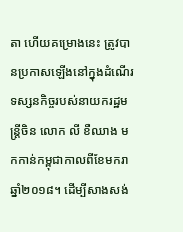តា ហើយគម្រោងនេះ ត្រូវបានប្រកាសឡើងនៅក្នុងដំណើរទស្សនកិច្ចរបស់នាយករដ្ឋមន្ត្រីចិន លោក លី ខឺឈាង មកកាន់កម្ពុជាកាលពីខែមករា ឆ្នាំ២០១៨។ ដើម្បីសាងសង់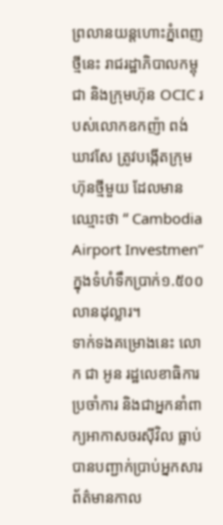ព្រលានយន្តហោះភ្នំពេញថ្មីនេះ រាជរដ្ឋាភិបាលកម្ពុជា និងក្រុមហ៊ុន OCIC របស់លោកឧកញ៉ា ពង់ ឃាវសែ ត្រូវបង្កើតក្រុមហ៊ុនថ្មីមួយ ដែលមានឈ្មោះថា “ Cambodia Airport Investmen” ក្នុងទំហំទឹកប្រាក់១.៥០០លានដុល្លារ។
ទាក់ទងគម្រោងនេះ លោក ជា អូន រដ្ឋលេខាធិការប្រចាំការ និងជាអ្នកនាំពាក្យអាកាសចរស៊ីវិល ធ្លាប់បានបញ្ជាក់ប្រាប់អ្នកសារព័ត៌មានកាល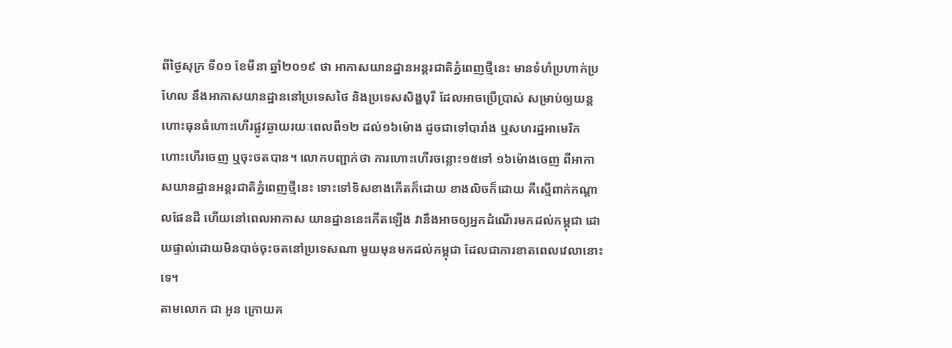ពីថ្ងៃសុក្រ ទី០១ ខែមីនា ឆ្នាំ២០១៩ ថា អាកាសយានដ្ឋានអន្តរជាតិភ្នំពេញថ្មីនេះ មានទំហំប្រហាក់ប្រហែល នឹងអាកាសយានដ្ឋាននៅប្រទេសថៃ និងប្រទេសសិង្ហបុរី ដែលអាចប្រើប្រាស់ សម្រាប់ឲ្យយន្តហោះធុនធំហោះហើរផ្លូវឆ្ងាយរយៈពេលពី១២ ដល់១៦ម៉ោង ដូចជាទៅបារាំង ឬសហរដ្ឋអាមេរិក ហោះហើរចេញ ឬចុះចតបាន។ លោកបញ្ជាក់ថា ការហោះហើរចន្លោះ១៥ទៅ ១៦ម៉ោងចេញ ពីអាកាសយានដ្ឋានអន្តរជាតិភ្នំពេញថ្មីនេះ ទោះទៅទិសខាងកើតក៏ដោយ ខាងលិចក៏ដោយ គឺស្មើពាក់កណ្តាលផែនដី ហើយនៅពេលអាកាស យានដ្ឋាននេះកើតឡើង វានឹងអាចឲ្យអ្នកដំណើរមកដល់កម្ពុជា ដោយផ្ទាល់ដោយមិនបាច់ចុះចតនៅប្រទេសណា មួយមុនមកដល់កម្ពុជា ដែលជាការខាតពេលវេលានោះទេ។
តាមលោក ជា អូន ក្រោយគ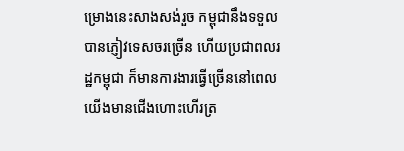ម្រោងនេះសាងសង់រួច កម្ពុជានឹងទទួលបានភ្ញៀវទេសចរច្រើន ហើយប្រជាពលរដ្ឋកម្ពុជា ក៏មានការងារធ្វើច្រើននៅពេលយើងមានជើងហោះហើរត្រ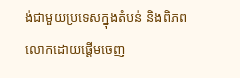ង់ជាមួយប្រទេសក្នុងតំបន់ និងពិភពលោកដោយផ្តើមចេញ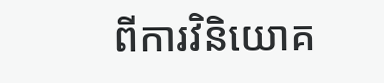ពីការវិនិយោគ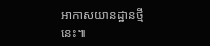អាកាសយានដ្ឋានថ្មីនេះ៕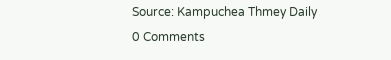Source: Kampuchea Thmey Daily
0 Comments